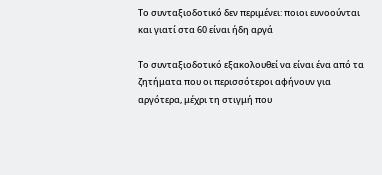Το συνταξιοδοτικό δεν περιμένει: ποιοι ευνοούνται και γιατί στα 60 είναι ήδη αργά

Το συνταξιοδοτικό εξακολουθεί να είναι ένα από τα ζητήματα που οι περισσότεροι αφήνουν για αργότερα, μέχρι τη στιγμή που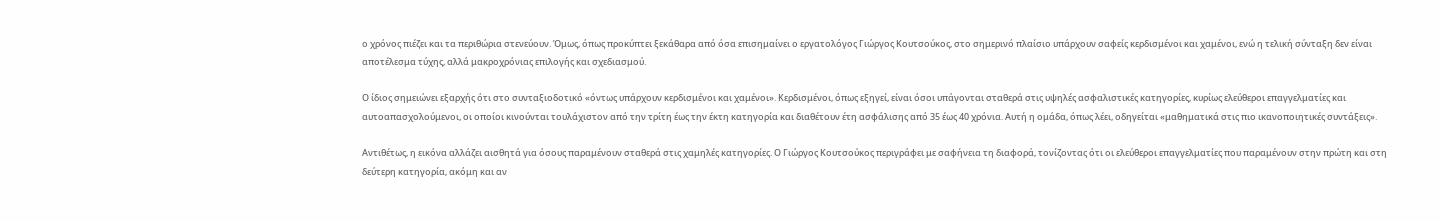ο χρόνος πιέζει και τα περιθώρια στενεύουν. Όμως, όπως προκύπτει ξεκάθαρα από όσα επισημαίνει ο εργατολόγος Γιώργος Κουτσούκος, στο σημερινό πλαίσιο υπάρχουν σαφείς κερδισμένοι και χαμένοι, ενώ η τελική σύνταξη δεν είναι αποτέλεσμα τύχης, αλλά μακροχρόνιας επιλογής και σχεδιασμού.

Ο ίδιος σημειώνει εξαρχής ότι στο συνταξιοδοτικό «όντως υπάρχουν κερδισμένοι και χαμένοι». Κερδισμένοι, όπως εξηγεί, είναι όσοι υπάγονται σταθερά στις υψηλές ασφαλιστικές κατηγορίες, κυρίως ελεύθεροι επαγγελματίες και αυτοαπασχολούμενοι, οι οποίοι κινούνται τουλάχιστον από την τρίτη έως την έκτη κατηγορία και διαθέτουν έτη ασφάλισης από 35 έως 40 χρόνια. Αυτή η ομάδα, όπως λέει, οδηγείται «μαθηματικά στις πιο ικανοποιητικές συντάξεις».

Αντιθέτως, η εικόνα αλλάζει αισθητά για όσους παραμένουν σταθερά στις χαμηλές κατηγορίες. Ο Γιώργος Κουτσούκος περιγράφει με σαφήνεια τη διαφορά, τονίζοντας ότι οι ελεύθεροι επαγγελματίες που παραμένουν στην πρώτη και στη δεύτερη κατηγορία, ακόμη και αν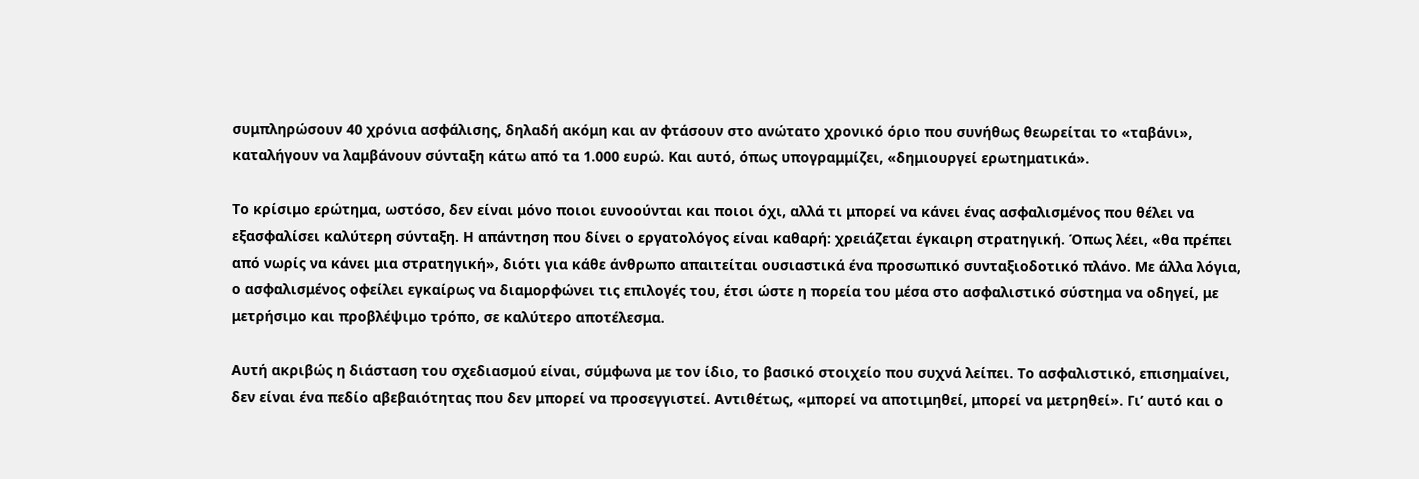συμπληρώσουν 40 χρόνια ασφάλισης, δηλαδή ακόμη και αν φτάσουν στο ανώτατο χρονικό όριο που συνήθως θεωρείται το «ταβάνι», καταλήγουν να λαμβάνουν σύνταξη κάτω από τα 1.000 ευρώ. Και αυτό, όπως υπογραμμίζει, «δημιουργεί ερωτηματικά».

Το κρίσιμο ερώτημα, ωστόσο, δεν είναι μόνο ποιοι ευνοούνται και ποιοι όχι, αλλά τι μπορεί να κάνει ένας ασφαλισμένος που θέλει να εξασφαλίσει καλύτερη σύνταξη. Η απάντηση που δίνει ο εργατολόγος είναι καθαρή: χρειάζεται έγκαιρη στρατηγική. Όπως λέει, «θα πρέπει από νωρίς να κάνει μια στρατηγική», διότι για κάθε άνθρωπο απαιτείται ουσιαστικά ένα προσωπικό συνταξιοδοτικό πλάνο. Με άλλα λόγια, ο ασφαλισμένος οφείλει εγκαίρως να διαμορφώνει τις επιλογές του, έτσι ώστε η πορεία του μέσα στο ασφαλιστικό σύστημα να οδηγεί, με μετρήσιμο και προβλέψιμο τρόπο, σε καλύτερο αποτέλεσμα.

Αυτή ακριβώς η διάσταση του σχεδιασμού είναι, σύμφωνα με τον ίδιο, το βασικό στοιχείο που συχνά λείπει. Το ασφαλιστικό, επισημαίνει, δεν είναι ένα πεδίο αβεβαιότητας που δεν μπορεί να προσεγγιστεί. Αντιθέτως, «μπορεί να αποτιμηθεί, μπορεί να μετρηθεί». Γι’ αυτό και ο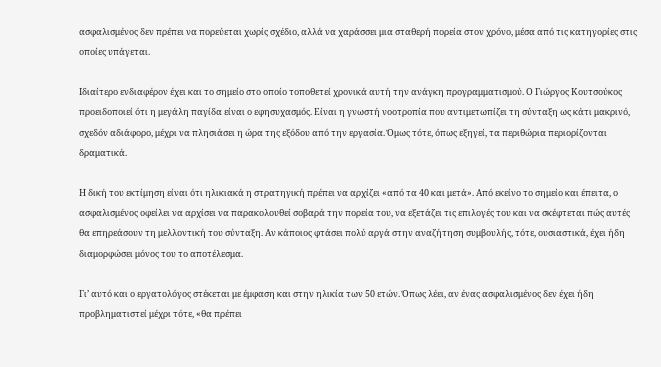ασφαλισμένος δεν πρέπει να πορεύεται χωρίς σχέδιο, αλλά να χαράσσει μια σταθερή πορεία στον χρόνο, μέσα από τις κατηγορίες στις οποίες υπάγεται.

Ιδιαίτερο ενδιαφέρον έχει και το σημείο στο οποίο τοποθετεί χρονικά αυτή την ανάγκη προγραμματισμού. Ο Γιώργος Κουτσούκος προειδοποιεί ότι η μεγάλη παγίδα είναι ο εφησυχασμός. Είναι η γνωστή νοοτροπία που αντιμετωπίζει τη σύνταξη ως κάτι μακρινό, σχεδόν αδιάφορο, μέχρι να πλησιάσει η ώρα της εξόδου από την εργασία. Όμως τότε, όπως εξηγεί, τα περιθώρια περιορίζονται δραματικά.

Η δική του εκτίμηση είναι ότι ηλικιακά η στρατηγική πρέπει να αρχίζει «από τα 40 και μετά». Από εκείνο το σημείο και έπειτα, ο ασφαλισμένος οφείλει να αρχίσει να παρακολουθεί σοβαρά την πορεία του, να εξετάζει τις επιλογές του και να σκέφτεται πώς αυτές θα επηρεάσουν τη μελλοντική του σύνταξη. Αν κάποιος φτάσει πολύ αργά στην αναζήτηση συμβουλής, τότε, ουσιαστικά, έχει ήδη διαμορφώσει μόνος του το αποτέλεσμα.

Γι’ αυτό και ο εργατολόγος στέκεται με έμφαση και στην ηλικία των 50 ετών. Όπως λέει, αν ένας ασφαλισμένος δεν έχει ήδη προβληματιστεί μέχρι τότε, «θα πρέπει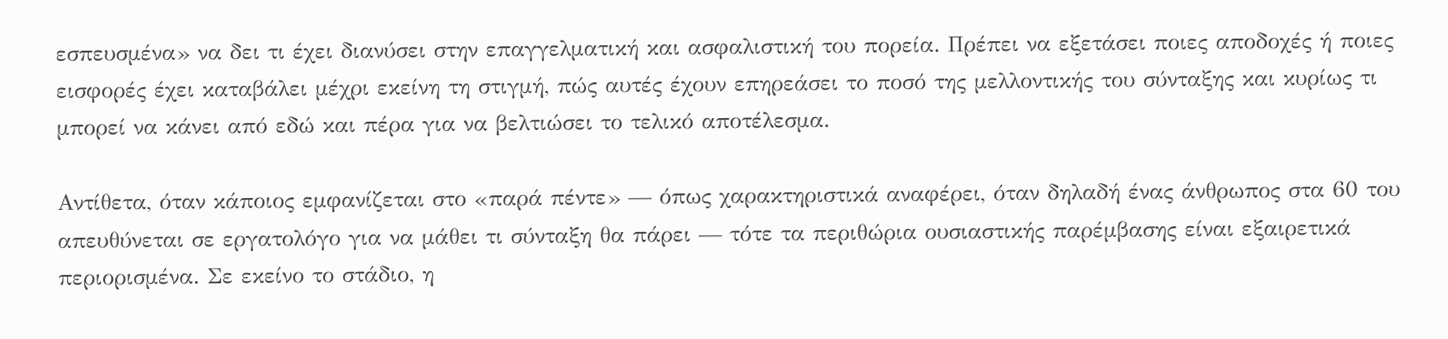εσπευσμένα» να δει τι έχει διανύσει στην επαγγελματική και ασφαλιστική του πορεία. Πρέπει να εξετάσει ποιες αποδοχές ή ποιες εισφορές έχει καταβάλει μέχρι εκείνη τη στιγμή, πώς αυτές έχουν επηρεάσει το ποσό της μελλοντικής του σύνταξης και κυρίως τι μπορεί να κάνει από εδώ και πέρα για να βελτιώσει το τελικό αποτέλεσμα.

Αντίθετα, όταν κάποιος εμφανίζεται στο «παρά πέντε» — όπως χαρακτηριστικά αναφέρει, όταν δηλαδή ένας άνθρωπος στα 60 του απευθύνεται σε εργατολόγο για να μάθει τι σύνταξη θα πάρει — τότε τα περιθώρια ουσιαστικής παρέμβασης είναι εξαιρετικά περιορισμένα. Σε εκείνο το στάδιο, η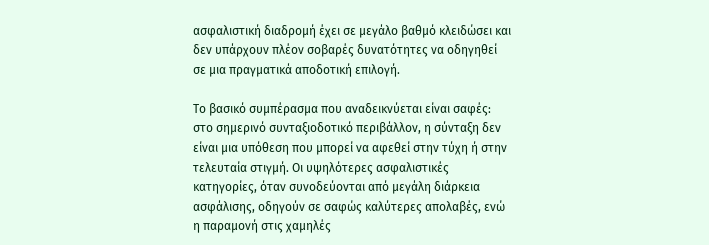ασφαλιστική διαδρομή έχει σε μεγάλο βαθμό κλειδώσει και δεν υπάρχουν πλέον σοβαρές δυνατότητες να οδηγηθεί σε μια πραγματικά αποδοτική επιλογή.

Το βασικό συμπέρασμα που αναδεικνύεται είναι σαφές: στο σημερινό συνταξιοδοτικό περιβάλλον, η σύνταξη δεν είναι μια υπόθεση που μπορεί να αφεθεί στην τύχη ή στην τελευταία στιγμή. Οι υψηλότερες ασφαλιστικές κατηγορίες, όταν συνοδεύονται από μεγάλη διάρκεια ασφάλισης, οδηγούν σε σαφώς καλύτερες απολαβές, ενώ η παραμονή στις χαμηλές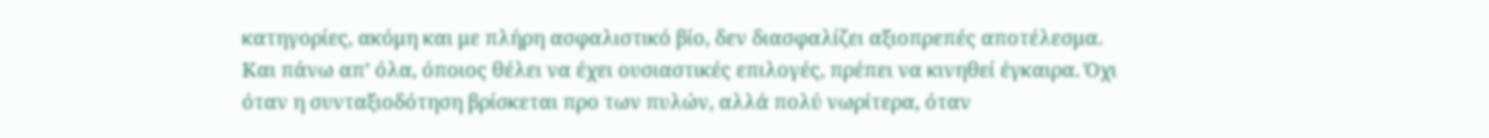κατηγορίες, ακόμη και με πλήρη ασφαλιστικό βίο, δεν διασφαλίζει αξιοπρεπές αποτέλεσμα. Και πάνω απ’ όλα, όποιος θέλει να έχει ουσιαστικές επιλογές, πρέπει να κινηθεί έγκαιρα. Όχι όταν η συνταξιοδότηση βρίσκεται προ των πυλών, αλλά πολύ νωρίτερα, όταν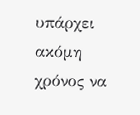υπάρχει ακόμη χρόνος να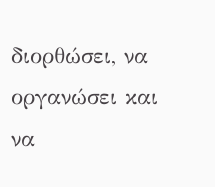διορθώσει, να οργανώσει και να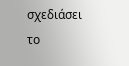σχεδιάσει το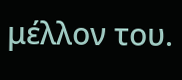μέλλον του.